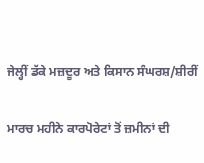ਜੇਲ੍ਹੀਂ ਡੱਕੇ ਮਜ਼ਦੂਰ ਅਤੇ ਕਿਸਾਨ ਸੰਘਰਸ਼/ਸ਼ੀਰੀਂ

ਮਾਰਚ ਮਹੀਨੇ ਕਾਰਪੋਰੇਟਾਂ ਤੋਂ ਜ਼ਮੀਨਾਂ ਦੀ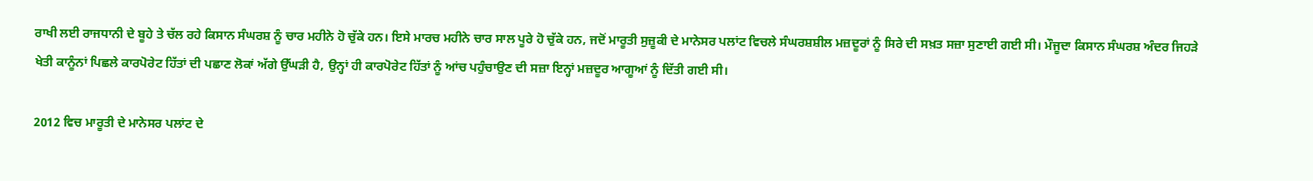ਰਾਖੀ ਲਈ ਰਾਜਧਾਨੀ ਦੇ ਬੂਹੇ ਤੇ ਚੱਲ ਰਹੇ ਕਿਸਾਨ ਸੰਘਰਸ਼ ਨੂੰ ਚਾਰ ਮਹੀਨੇ ਹੋ ਚੁੱਕੇ ਹਨ। ਇਸੇ ਮਾਰਚ ਮਹੀਨੇ ਚਾਰ ਸਾਲ ਪੂਰੇ ਹੋ ਚੁੱਕੇ ਹਨ, ਜਦੋਂ ਮਾਰੂਤੀ ਸੁਜ਼ੂਕੀ ਦੇ ਮਾਨੇਸਰ ਪਲਾਂਟ ਵਿਚਲੇ ਸੰਘਰਸ਼ਸ਼ੀਲ ਮਜ਼ਦੂਰਾਂ ਨੂੰ ਸਿਰੇ ਦੀ ਸਖ਼ਤ ਸਜ਼ਾ ਸੁਣਾਈ ਗਈ ਸੀ। ਮੌਜੂਦਾ ਕਿਸਾਨ ਸੰਘਰਸ਼ ਅੰਦਰ ਜਿਹੜੇ ਖੇਤੀ ਕਾਨੂੰਨਾਂ ਪਿਛਲੇ ਕਾਰਪੋਰੇਟ ਹਿੱਤਾਂ ਦੀ ਪਛਾਣ ਲੋਕਾਂ ਅੱਗੇ ਉੱਘੜੀ ਹੈ, ਉਨ੍ਹਾਂ ਹੀ ਕਾਰਪੋਰੇਟ ਹਿੱਤਾਂ ਨੂੰ ਆਂਚ ਪਹੁੰਚਾਉਣ ਦੀ ਸਜ਼ਾ ਇਨ੍ਹਾਂ ਮਜ਼ਦੂਰ ਆਗੂਆਂ ਨੂੰ ਦਿੱਤੀ ਗਈ ਸੀ।

2012 ਵਿਚ ਮਾਰੂਤੀ ਦੇ ਮਾਨੇਸਰ ਪਲਾਂਟ ਦੇ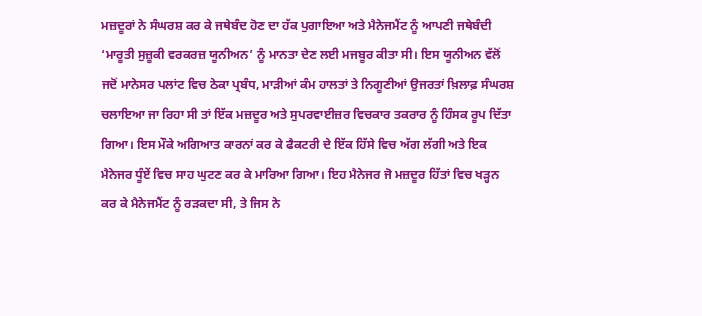ਮਜ਼ਦੂਰਾਂ ਨੇ ਸੰਘਰਸ਼ ਕਰ ਕੇ ਜਥੇਬੰਦ ਹੋਣ ਦਾ ਹੱਕ ਪੁਗਾਇਆ ਅਤੇ ਮੈਨੇਜਮੈਂਟ ਨੂੰ ਆਪਣੀ ਜਥੇਬੰਦੀ ‘ਮਾਰੂਤੀ ਸੁਜ਼ੂਕੀ ਵਰਕਰਜ਼ ਯੂਨੀਅਨ’ ਨੂੰ ਮਾਨਤਾ ਦੇਣ ਲਈ ਮਜਬੂਰ ਕੀਤਾ ਸੀ। ਇਸ ਯੂਨੀਅਨ ਵੱਲੋਂ ਜਦੋਂ ਮਾਨੇਸਰ ਪਲਾਂਟ ਵਿਚ ਠੇਕਾ ਪ੍ਰਬੰਧ, ਮਾੜੀਆਂ ਕੰਮ ਹਾਲਤਾਂ ਤੇ ਨਿਗੂਣੀਆਂ ਉਜਰਤਾਂ ਖ਼ਿਲਾਫ਼ ਸੰਘਰਸ਼ ਚਲਾਇਆ ਜਾ ਰਿਹਾ ਸੀ ਤਾਂ ਇੱਕ ਮਜ਼ਦੂਰ ਅਤੇ ਸੁਪਰਵਾਈਜ਼ਰ ਵਿਚਕਾਰ ਤਕਰਾਰ ਨੂੰ ਹਿੰਸਕ ਰੂਪ ਦਿੱਤਾ ਗਿਆ। ਇਸ ਮੌਕੇ ਅਗਿਆਤ ਕਾਰਨਾਂ ਕਰ ਕੇ ਫੈਕਟਰੀ ਦੇ ਇੱਕ ਹਿੱਸੇ ਵਿਚ ਅੱਗ ਲੱਗੀ ਅਤੇ ਇਕ ਮੈਨੇਜਰ ਧੂੰਏਂ ਵਿਚ ਸਾਹ ਘੁਟਣ ਕਰ ਕੇ ਮਾਰਿਆ ਗਿਆ। ਇਹ ਮੈਨੇਜਰ ਜੋ ਮਜ਼ਦੂਰ ਹਿੱਤਾਂ ਵਿਚ ਖੜ੍ਹਨ ਕਰ ਕੇ ਮੈਨੇਜਮੈਂਟ ਨੂੰ ਰੜਕਦਾ ਸੀ, ਤੇ ਜਿਸ ਨੇ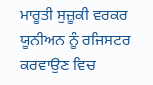ਮਾਰੂਤੀ ਸੁਜ਼ੂਕੀ ਵਰਕਰ ਯੂਨੀਅਨ ਨੂੰ ਰਜਿਸਟਰ ਕਰਵਾਉਣ ਵਿਚ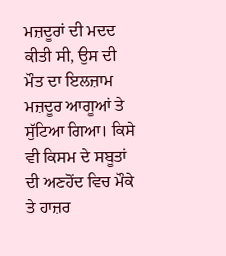ਮਜ਼ਦੂਰਾਂ ਦੀ ਮਦਦ ਕੀਤੀ ਸੀ, ਉਸ ਦੀ ਮੌਤ ਦਾ ਇਲਜ਼ਾਮ ਮਜ਼ਦੂਰ ਆਗੂਆਂ ਤੇ ਸੁੱਟਿਆ ਗਿਆ। ਕਿਸੇ ਵੀ ਕਿਸਮ ਦੇ ਸਬੂਤਾਂ ਦੀ ਅਣਹੋਂਦ ਵਿਚ ਮੌਕੇ ਤੇ ਹਾਜ਼ਰ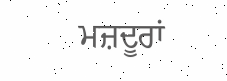ਮਜ਼ਦੂਰਾਂ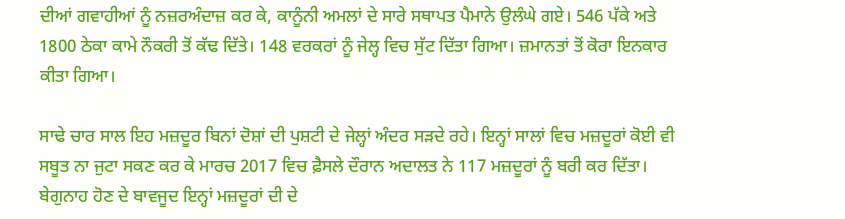ਦੀਆਂ ਗਵਾਹੀਆਂ ਨੂੰ ਨਜ਼ਰਅੰਦਾਜ਼ ਕਰ ਕੇ, ਕਾਨੂੰਨੀ ਅਮਲਾਂ ਦੇ ਸਾਰੇ ਸਥਾਪਤ ਪੈਮਾਨੇ ਉਲੰਘੇ ਗਏ। 546 ਪੱਕੇ ਅਤੇ 1800 ਠੇਕਾ ਕਾਮੇ ਨੌਕਰੀ ਤੋਂ ਕੱਢ ਦਿੱਤੇ। 148 ਵਰਕਰਾਂ ਨੂੰ ਜੇਲ੍ਹ ਵਿਚ ਸੁੱਟ ਦਿੱਤਾ ਗਿਆ। ਜ਼ਮਾਨਤਾਂ ਤੋਂ ਕੋਰਾ ਇਨਕਾਰ ਕੀਤਾ ਗਿਆ।

ਸਾਢੇ ਚਾਰ ਸਾਲ ਇਹ ਮਜ਼ਦੂਰ ਬਿਨਾਂ ਦੋਸ਼ਾਂ ਦੀ ਪੁਸ਼ਟੀ ਦੇ ਜੇਲ੍ਹਾਂ ਅੰਦਰ ਸੜਦੇ ਰਹੇ। ਇਨ੍ਹਾਂ ਸਾਲਾਂ ਵਿਚ ਮਜ਼ਦੂਰਾਂ ਕੋਈ ਵੀ ਸਬੂਤ ਨਾ ਜੁਟਾ ਸਕਣ ਕਰ ਕੇ ਮਾਰਚ 2017 ਵਿਚ ਫ਼ੈਸਲੇ ਦੌਰਾਨ ਅਦਾਲਤ ਨੇ 117 ਮਜ਼ਦੂਰਾਂ ਨੂੰ ਬਰੀ ਕਰ ਦਿੱਤਾ। ਬੇਗੁਨਾਹ ਹੋਣ ਦੇ ਬਾਵਜੂਦ ਇਨ੍ਹਾਂ ਮਜ਼ਦੂਰਾਂ ਦੀ ਦੇ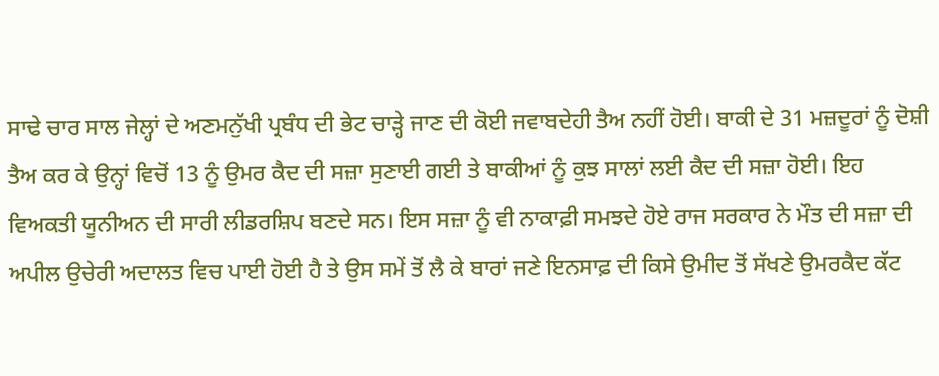ਸਾਢੇ ਚਾਰ ਸਾਲ ਜੇਲ੍ਹਾਂ ਦੇ ਅਣਮਨੁੱਖੀ ਪ੍ਰਬੰਧ ਦੀ ਭੇਟ ਚਾੜ੍ਹੇ ਜਾਣ ਦੀ ਕੋਈ ਜਵਾਬਦੇਹੀ ਤੈਅ ਨਹੀਂ ਹੋਈ। ਬਾਕੀ ਦੇ 31 ਮਜ਼ਦੂਰਾਂ ਨੂੰ ਦੋਸ਼ੀ ਤੈਅ ਕਰ ਕੇ ਉਨ੍ਹਾਂ ਵਿਚੋਂ 13 ਨੂੰ ਉਮਰ ਕੈਦ ਦੀ ਸਜ਼ਾ ਸੁਣਾਈ ਗਈ ਤੇ ਬਾਕੀਆਂ ਨੂੰ ਕੁਝ ਸਾਲਾਂ ਲਈ ਕੈਦ ਦੀ ਸਜ਼ਾ ਹੋਈ। ਇਹ ਵਿਅਕਤੀ ਯੂਨੀਅਨ ਦੀ ਸਾਰੀ ਲੀਡਰਸ਼ਿਪ ਬਣਦੇ ਸਨ। ਇਸ ਸਜ਼ਾ ਨੂੰ ਵੀ ਨਾਕਾਫ਼ੀ ਸਮਝਦੇ ਹੋਏ ਰਾਜ ਸਰਕਾਰ ਨੇ ਮੌਤ ਦੀ ਸਜ਼ਾ ਦੀ ਅਪੀਲ ਉਚੇਰੀ ਅਦਾਲਤ ਵਿਚ ਪਾਈ ਹੋਈ ਹੈ ਤੇ ਉਸ ਸਮੇਂ ਤੋਂ ਲੈ ਕੇ ਬਾਰਾਂ ਜਣੇ ਇਨਸਾਫ਼ ਦੀ ਕਿਸੇ ਉਮੀਦ ਤੋਂ ਸੱਖਣੇ ਉਮਰਕੈਦ ਕੱਟ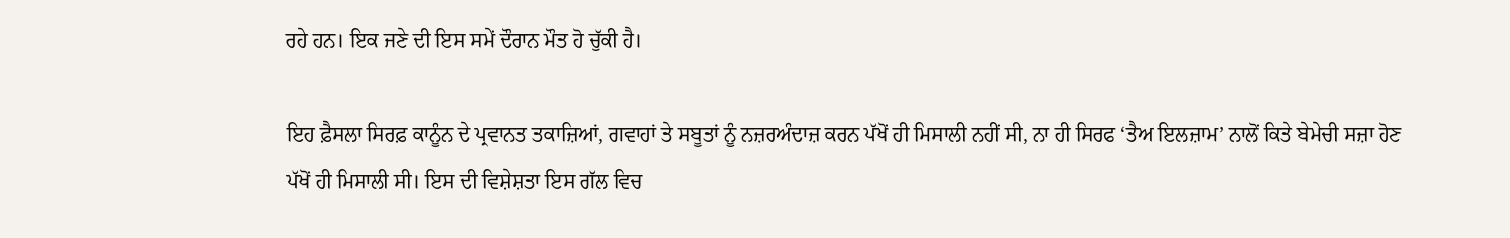ਰਹੇ ਹਨ। ਇਕ ਜਣੇ ਦੀ ਇਸ ਸਮੇਂ ਦੌਰਾਨ ਮੌਤ ਹੋ ਚੁੱਕੀ ਹੈ।

ਇਹ ਫ਼ੈਸਲਾ ਸਿਰਫ਼ ਕਾਨੂੰਨ ਦੇ ਪ੍ਰਵਾਨਤ ਤਕਾਜ਼ਿਆਂ, ਗਵਾਹਾਂ ਤੇ ਸਬੂਤਾਂ ਨੂੰ ਨਜ਼ਰਅੰਦਾਜ਼ ਕਰਨ ਪੱਖੋਂ ਹੀ ਮਿਸਾਲੀ ਨਹੀਂ ਸੀ, ਨਾ ਹੀ ਸਿਰਫ ‘ਤੈਅ ਇਲਜ਼ਾਮ’ ਨਾਲੋਂ ਕਿਤੇ ਬੇਮੇਚੀ ਸਜ਼ਾ ਹੋਣ ਪੱਖੋਂ ਹੀ ਮਿਸਾਲੀ ਸੀ। ਇਸ ਦੀ ਵਿਸ਼ੇਸ਼ਤਾ ਇਸ ਗੱਲ ਵਿਚ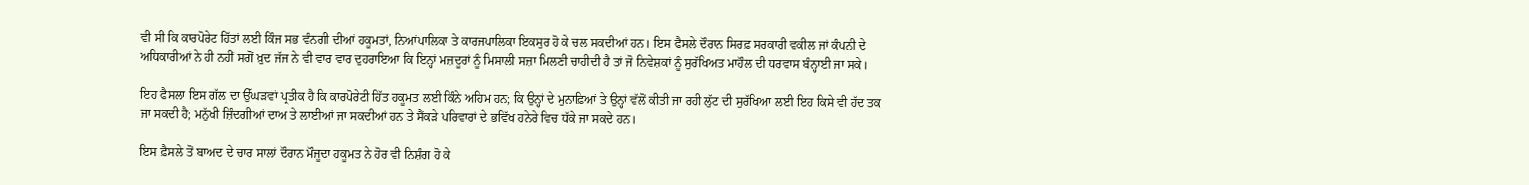ਵੀ ਸੀ ਕਿ ਕਾਰਪੋਰੇਟ ਹਿੱਤਾਂ ਲਈ ਕਿੰਜ ਸਭ ਵੰਨਗੀ ਦੀਆਂ ਹਕੂਮਤਾਂ, ਨਿਆਂਪਾਲਿਕਾ ਤੇ ਕਾਰਜਪਾਲਿਕਾ ਇਕਸੁਰ ਹੋ ਕੇ ਚਲ ਸਕਦੀਆਂ ਹਨ। ਇਸ ਫੈਸਲੇ ਦੌਰਾਨ ਸਿਰਫ਼ ਸਰਕਾਰੀ ਵਕੀਲ ਜਾਂ ਕੰਪਨੀ ਦੇ ਅਧਿਕਾਰੀਆਂ ਨੇ ਹੀ ਨਹੀਂ ਸਗੋਂ ਖ਼ੁਦ ਜੱਜ ਨੇ ਵੀ ਵਾਰ ਵਾਰ ਦੁਹਰਾਇਆ ਕਿ ਇਨ੍ਹਾਂ ਮਜ਼ਦੂਰਾਂ ਨੂੰ ਮਿਸਾਲੀ ਸਜ਼ਾ ਮਿਲਣੀ ਚਾਹੀਦੀ ਹੈ ਤਾਂ ਜੋ ਨਿਵੇਸ਼ਕਾਂ ਨੂੰ ਸੁਰੱਖਿਅਤ ਮਾਹੌਲ ਦੀ ਧਰਵਾਸ ਬੰਨ੍ਹਾਈ ਜਾ ਸਕੇ।

ਇਹ ਫੈਸਲਾ ਇਸ ਗੱਲ ਦਾ ਉੱਘੜਵਾਂ ਪ੍ਰਤੀਕ ਹੈ ਕਿ ਕਾਰਪੋਰੇਟੀ ਹਿੱਤ ਹਕੂਮਤ ਲਈ ਕਿੰਨੇ ਅਹਿਮ ਹਨ; ਕਿ ਉਨ੍ਹਾਂ ਦੇ ਮੁਨਾਫ਼ਿਆਂ ਤੇ ਉਨ੍ਹਾਂ ਵੱਲੋਂ ਕੀਤੀ ਜਾ ਰਹੀ ਲੁੱਟ ਦੀ ਸੁਰੱਖਿਆ ਲਈ ਇਹ ਕਿਸੇ ਵੀ ਹੱਦ ਤਕ ਜਾ ਸਕਦੀ ਹੈ; ਮਨੁੱਖੀ ਜ਼ਿੰਦਗੀਆਂ ਦਾਅ ਤੇ ਲਾਈਆਂ ਜਾ ਸਕਦੀਆਂ ਹਨ ਤੇ ਸੈਂਕੜੇ ਪਰਿਵਾਰਾਂ ਦੇ ਭਵਿੱਖ ਹਨੇਰੇ ਵਿਚ ਧੱਕੇ ਜਾ ਸਕਦੇ ਹਨ।

ਇਸ ਫ਼ੈਸਲੇ ਤੋਂ ਬਾਅਦ ਦੇ ਚਾਰ ਸਾਲਾਂ ਦੌਰਾਨ ਮੌਜੂਦਾ ਹਕੂਮਤ ਨੇ ਹੋਰ ਵੀ ਨਿਸ਼ੰਗ ਹੋ ਕੇ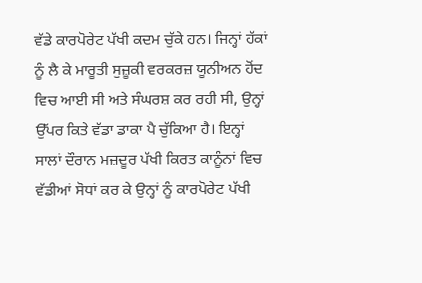ਵੱਡੇ ਕਾਰਪੋਰੇਟ ਪੱਖੀ ਕਦਮ ਚੁੱਕੇ ਹਨ। ਜਿਨ੍ਹਾਂ ਹੱਕਾਂ ਨੂੰ ਲੈ ਕੇ ਮਾਰੂਤੀ ਸੁਜ਼ੂਕੀ ਵਰਕਰਜ਼ ਯੂਨੀਅਨ ਹੋਂਦ ਵਿਚ ਆਈ ਸੀ ਅਤੇ ਸੰਘਰਸ਼ ਕਰ ਰਹੀ ਸੀ, ਉਨ੍ਹਾਂ ਉੱਪਰ ਕਿਤੇ ਵੱਡਾ ਡਾਕਾ ਪੈ ਚੁੱਕਿਆ ਹੈ। ਇਨ੍ਹਾਂ ਸਾਲਾਂ ਦੌਰਾਨ ਮਜ਼ਦੂਰ ਪੱਖੀ ਕਿਰਤ ਕਾਨੂੰਨਾਂ ਵਿਚ ਵੱਡੀਆਂ ਸੋਧਾਂ ਕਰ ਕੇ ਉਨ੍ਹਾਂ ਨੂੰ ਕਾਰਪੋਰੇਟ ਪੱਖੀ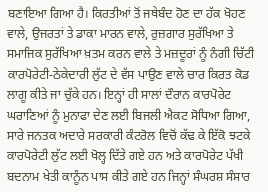ਬਣਾਇਆ ਗਿਆ ਹੈ। ਕਿਰਤੀਆਂ ਤੋਂ ਜਥੇਬੰਦ ਹੋਣ ਦਾ ਹੱਕ ਖੋਹਣ ਵਾਲੇ, ਉਜਰਤਾਂ ਤੇ ਡਾਕਾ ਮਾਰਨ ਵਾਲੇ, ਰੁਜ਼ਗਾਰ ਸੁਰੱਖਿਆ ਤੇ ਸਮਾਜਿਕ ਸੁਰੱਖਿਆ ਖ਼ਤਮ ਕਰਨ ਵਾਲੇ ਤੇ ਮਜ਼ਦੂਰਾਂ ਨੂੰ ਨੰਗੀ ਚਿੱਟੀ ਕਾਰਪੋਰੇਟੀ-ਠੇਕੇਦਾਰੀ ਲੁੱਟ ਦੇ ਵੱਸ ਪਾਉਣ ਵਾਲੇ ਚਾਰ ਕਿਰਤ ਕੋਡ ਲਾਗੂ ਕੀਤੇ ਜਾ ਚੁੱਕੇ ਹਨ। ਇਨ੍ਹਾਂ ਹੀ ਸਾਲਾਂ ਦੌਰਾਨ ਕਾਰਪੋਰੇਟ ਘਰਾਣਿਆਂ ਨੂੰ ਮੁਨਾਫਾ ਦੇਣ ਲਈ ਬਿਜਲੀ ਐਕਟ ਸੋਧਿਆ ਗਿਆ, ਸਾਰੇ ਜਨਤਕ ਅਦਾਰੇ ਸਰਕਾਰੀ ਕੰਟਰੋਲ ਵਿਚੋਂ ਕੱਢ ਕੇ ਇੱਕੋ ਝਟਕੇ ਕਾਰਪੋਰੇਟੀ ਲੁੱਟ ਲਈ ਖੋਲ੍ਹ ਦਿੱਤੇ ਗਏ ਹਨ ਅਤੇ ਕਾਰਪੋਰੇਟ ਪੱਖੀ ਬਦਨਾਮ ਖੇਤੀ ਕਾਨੂੰਨ ਪਾਸ ਕੀਤੇ ਗਏ ਹਨ ਜਿਨ੍ਹਾਂ ਸੰਘਰਸ਼ ਸੰਸਾਰ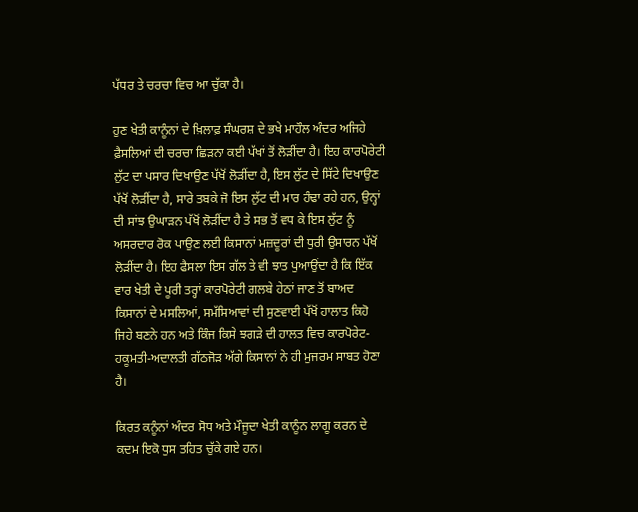ਪੱਧਰ ਤੇ ਚਰਚਾ ਵਿਚ ਆ ਚੁੱਕਾ ਹੈ।

ਹੁਣ ਖੇਤੀ ਕਾਨੂੰਨਾਂ ਦੇ ਖ਼ਿਲਾਫ਼ ਸੰਘਰਸ਼ ਦੇ ਭਖੇ ਮਾਹੌਲ ਅੰਦਰ ਅਜਿਹੇ ਫ਼ੈਸਲਿਆਂ ਦੀ ਚਰਚਾ ਛਿੜਨਾ ਕਈ ਪੱਖਾਂ ਤੋਂ ਲੋੜੀਂਦਾ ਹੈ। ਇਹ ਕਾਰਪੋਰੇਟੀ ਲੁੱਟ ਦਾ ਪਸਾਰ ਦਿਖਾਉਣ ਪੱਖੋਂ ਲੋੜੀਂਦਾ ਹੈ, ਇਸ ਲੁੱਟ ਦੇ ਸਿੱਟੇ ਦਿਖਾਉਣ ਪੱਖੋਂ ਲੋੜੀਂਦਾ ਹੈ, ਸਾਰੇ ਤਬਕੇ ਜੋ ਇਸ ਲੁੱਟ ਦੀ ਮਾਰ ਹੰਢਾ ਰਹੇ ਹਨ, ਉਨ੍ਹਾਂ ਦੀ ਸਾਂਝ ਉਘਾੜਨ ਪੱਖੋਂ ਲੋੜੀਂਦਾ ਹੈ ਤੇ ਸਭ ਤੋਂ ਵਧ ਕੇ ਇਸ ਲੁੱਟ ਨੂੰ ਅਸਰਦਾਰ ਰੋਕ ਪਾਉਣ ਲਈ ਕਿਸਾਨਾਂ ਮਜ਼ਦੂਰਾਂ ਦੀ ਧੁਰੀ ਉਸਾਰਨ ਪੱਖੋਂ ਲੋੜੀਂਦਾ ਹੈ। ਇਹ ਫੈਸਲਾ ਇਸ ਗੱਲ ਤੇ ਵੀ ਝਾਤ ਪੁਆਉਂਦਾ ਹੈ ਕਿ ਇੱਕ ਵਾਰ ਖੇਤੀ ਦੇ ਪੂਰੀ ਤਰ੍ਹਾਂ ਕਾਰਪੋਰੇਟੀ ਗਲਬੇ ਹੇਠਾਂ ਜਾਣ ਤੋਂ ਬਾਅਦ ਕਿਸਾਨਾਂ ਦੇ ਮਸਲਿਆਂ, ਸਮੱਸਿਆਵਾਂ ਦੀ ਸੁਣਵਾਈ ਪੱਖੋਂ ਹਾਲਾਤ ਕਿਹੋ ਜਿਹੇ ਬਣਨੇ ਹਨ ਅਤੇ ਕਿੰਜ ਕਿਸੇ ਝਗੜੇ ਦੀ ਹਾਲਤ ਵਿਚ ਕਾਰਪੋਰੇਟ-ਹਕੂਮਤੀ-ਅਦਾਲਤੀ ਗੱਠਜੋੜ ਅੱਗੇ ਕਿਸਾਨਾਂ ਨੇ ਹੀ ਮੁਜਰਮ ਸਾਬਤ ਹੋਣਾ ਹੈ।

ਕਿਰਤ ਕਨੂੰਨਾਂ ਅੰਦਰ ਸੋਧ ਅਤੇ ਮੌਜੂਦਾ ਖੇਤੀ ਕਾਨੂੰਨ ਲਾਗੂ ਕਰਨ ਦੇ ਕਦਮ ਇਕੋ ਧੁਸ ਤਹਿਤ ਚੁੱਕੇ ਗਏ ਹਨ।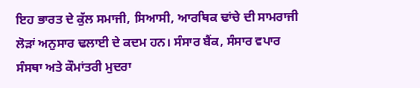ਇਹ ਭਾਰਤ ਦੇ ਕੁੱਲ ਸਮਾਜੀ, ਸਿਆਸੀ, ਆਰਥਿਕ ਢਾਂਚੇ ਦੀ ਸਾਮਰਾਜੀ ਲੋੜਾਂ ਅਨੁਸਾਰ ਢਲਾਈ ਦੇ ਕਦਮ ਹਨ। ਸੰਸਾਰ ਬੈਂਕ, ਸੰਸਾਰ ਵਪਾਰ ਸੰਸਥਾ ਅਤੇ ਕੌਮਾਂਤਰੀ ਮੁਦਰਾ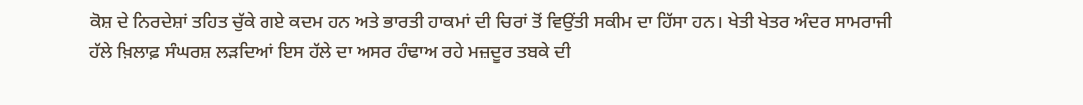ਕੋਸ਼ ਦੇ ਨਿਰਦੇਸ਼ਾਂ ਤਹਿਤ ਚੁੱਕੇ ਗਏ ਕਦਮ ਹਨ ਅਤੇ ਭਾਰਤੀ ਹਾਕਮਾਂ ਦੀ ਚਿਰਾਂ ਤੋਂ ਵਿਉਂਤੀ ਸਕੀਮ ਦਾ ਹਿੱਸਾ ਹਨ। ਖੇਤੀ ਖੇਤਰ ਅੰਦਰ ਸਾਮਰਾਜੀ ਹੱਲੇ ਖ਼ਿਲਾਫ਼ ਸੰਘਰਸ਼ ਲੜਦਿਆਂ ਇਸ ਹੱਲੇ ਦਾ ਅਸਰ ਹੰਢਾਅ ਰਹੇ ਮਜ਼ਦੂਰ ਤਬਕੇ ਦੀ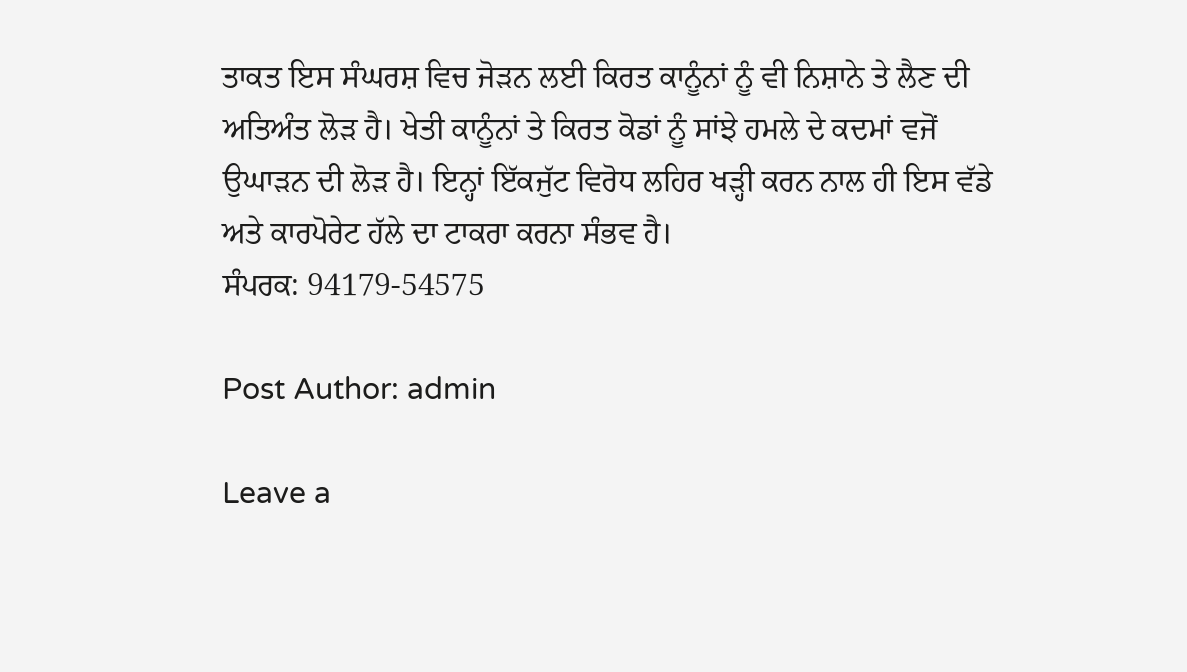ਤਾਕਤ ਇਸ ਸੰਘਰਸ਼ ਵਿਚ ਜੋੜਨ ਲਈ ਕਿਰਤ ਕਾਨੂੰਨਾਂ ਨੂੰ ਵੀ ਨਿਸ਼ਾਨੇ ਤੇ ਲੈਣ ਦੀ ਅਤਿਅੰਤ ਲੋੜ ਹੈ। ਖੇਤੀ ਕਾਨੂੰਨਾਂ ਤੇ ਕਿਰਤ ਕੋਡਾਂ ਨੂੰ ਸਾਂਝੇ ਹਮਲੇ ਦੇ ਕਦਮਾਂ ਵਜੋਂ ਉਘਾੜਨ ਦੀ ਲੋੜ ਹੈ। ਇਨ੍ਹਾਂ ਇੱਕਜੁੱਟ ਵਿਰੋਧ ਲਹਿਰ ਖੜ੍ਹੀ ਕਰਨ ਨਾਲ ਹੀ ਇਸ ਵੱਡੇ ਅਤੇ ਕਾਰਪੋਰੇਟ ਹੱਲੇ ਦਾ ਟਾਕਰਾ ਕਰਨਾ ਸੰਭਵ ਹੈ।
ਸੰਪਰਕ: 94179-54575

Post Author: admin

Leave a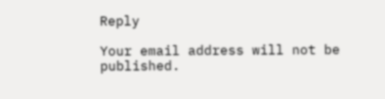Reply

Your email address will not be published.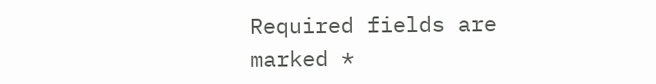Required fields are marked *